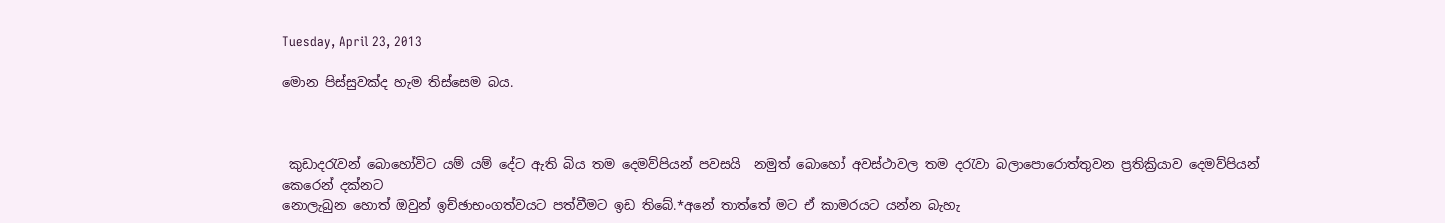Tuesday, April 23, 2013

මොන පිස්සුවක්ද හැම තිස්සෙම බය.



 කුඩාදරැවන් බොහෝවිට යම් යම් දේට ඇති බිය තම දෙමව්පියන් පවසයි  නමුත් බොහෝ අවස්ථාවල තම දරැවා බලාපොරොත්තුවන ප්‍රතික්‍රියාව දෙමව්පියන් කෙරෙන් දක්නට
නොලැබුන හොත් ඔවුන් ඉච්ඡාභංගත්වයට පත්වීමට ඉඩ තිබේ.*අනේ තාත්තේ මට ඒ කාමරයට යන්න බැහැ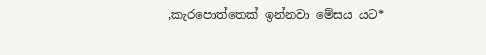,කැරපොත්තෙක් ඉන්නවා මේසය යට*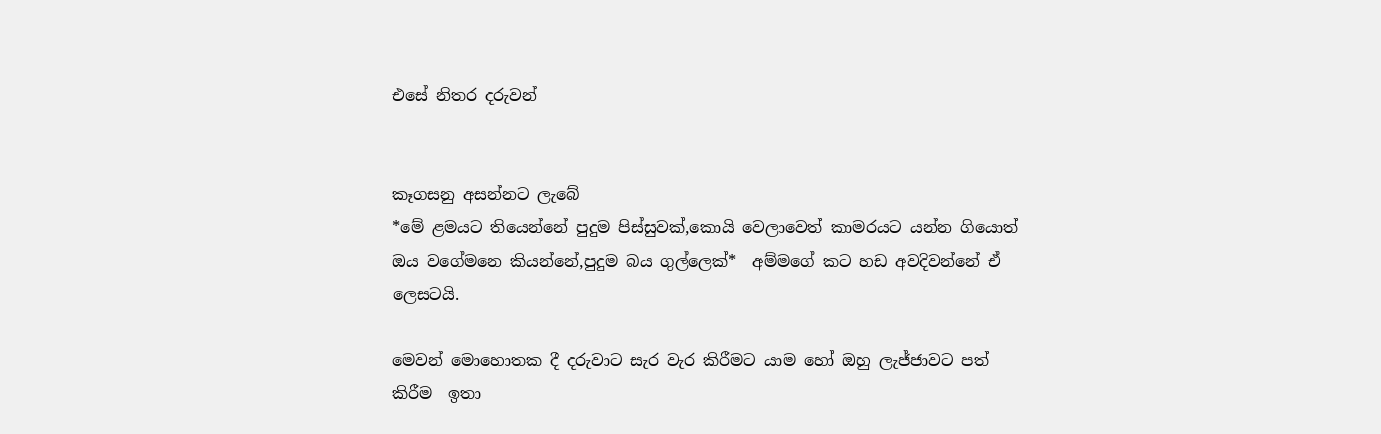එසේ නිතර දරුවන්


කෑගසනු අසන්නට ලැබේ
*මේ ළමයට තියෙන්නේ පුදුම පිස්සුවක්,කොයි වෙලාවෙත් කාමරයට යන්න ගියොත් ඔය වගේමනෙ කියන්නේ,පුදුම බය ගුල්ලෙක්*  අම්මගේ කට හඩ අවදිවන්නේ ඒ ලෙසටයි.

මෙවන් මොහොතක දී දරුවාට සැර වැර කිරීමට යාම හෝ ඔහු ලැජ්ජාවට පත් කිරීම  ඉතා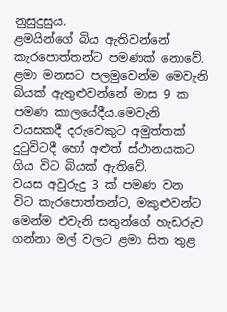නුසුදුසුය.
ළමයින්ගේ බිය ඇතිවන්නේ කැරපොත්තන්ට පමණක් නොවේ. ළමා මනසට පලමුවෙන්ම මෙවැනි බියක් ඇතුළුවන්නේ මාස 9 ක පමණ කාලයේදීය.මෙවැනි වයසකදී දරුවෙකුට අමුත්තක් දුටුවිටදී හෝ අළුත් ස්ථානයකට ගිය විට බියක් ඇතිවේ.
වයස අවුරුදු 3 ක් පමණ වන විට කැරපොත්තන්ට, මකුළුවන්ට මෙන්ම එවැනි සතුන්ගේ හැඩරුව ගන්නා මල් වලට ළමා සිත තුළ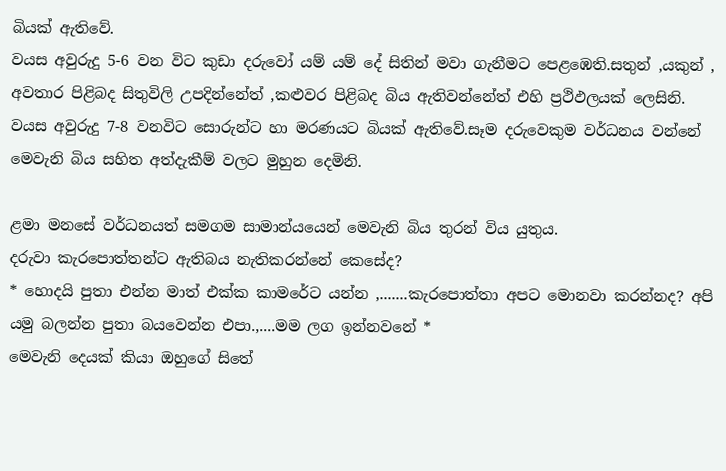බියක් ඇතිවේ.
වයස අවුරුදු 5-6 වන විට කුඩා දරුවෝ යම් යම් දේ සිතින් මවා ගැනීමට පෙළඹෙති.සතුන් ,යකුන් , අවතාර පිළිබද සිතුවිලි උපදින්නේත් ,කළුවර පිළිබද බිය ඇතිවන්නේත් එහි ප්‍රථිඵලයක් ලෙසිනි.
වයස අවුරුදු 7-8 වනවිට සොරුන්ට හා මරණයට බියක් ඇතිවේ.සෑම දරුවෙකුම වර්ධනය වන්නේ මෙවැනි බිය සහිත අත්දැකීම් වලට මුහුන දෙමිනි.

ළමා මනසේ වර්ධනයත් සමගම සාමාන්යයෙන් මෙවැනි බිය තුරන් විය යුතුය.
දරුවා කැරපොත්තන්ට ඇතිබය නැතිකරන්නේ කෙසේද?
* හොදයි පුතා එන්න මාත් එක්ක කාමරේට යන්න ,.......කැරපොත්තා අපට මොනවා කරන්නද? අපි යමු බලන්න පුතා බයවෙන්න එපා.,....මම ලග ඉන්නවනේ *
මෙවැනි දෙයක් කියා ඔහුගේ සිතේ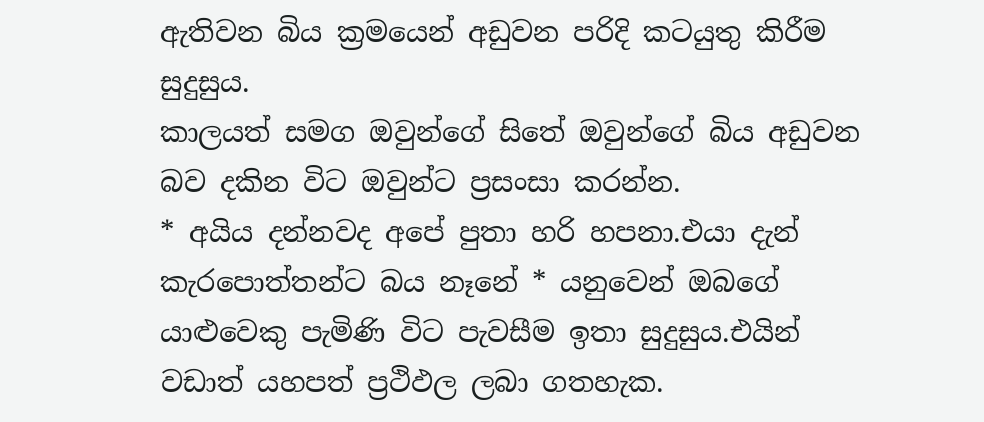ඇතිවන බිය ක්‍රමයෙන් අඩුවන පරිදි කටයුතු කිරීම සුදුසුය.
කාලයත් සමග ඔවුන්ගේ සිතේ ඔවුන්ගේ බිය අඩුවන බව දකින විට ඔවුන්ට ප්‍රසංසා කරන්න.
* අයිය දන්නවද අපේ පුතා හරි හපනා.එයා දැන් කැරපොත්තන්ට බය නෑනේ * යනුවෙන් ඔබගේ යාළුවෙකු පැමිණි විට පැවසීම ඉතා සුදුසුය.එයින් වඩාත් යහපත් ප්‍රථිඵල ලබා ගතහැක.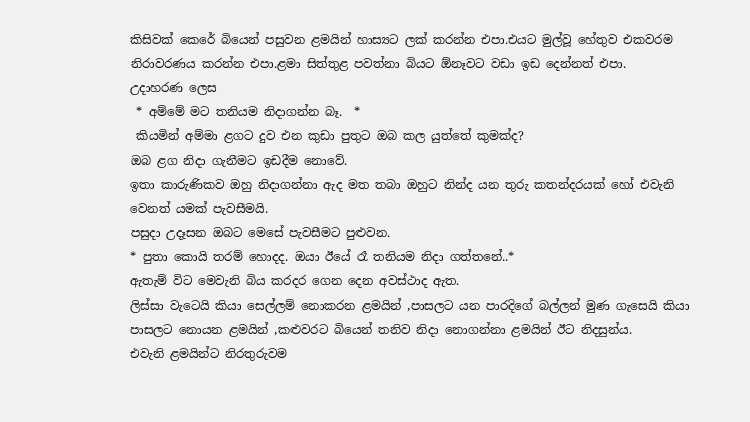කිසිවක් කෙරේ බියෙන් පසුවන ළමයින් හාස්‍යට ලක් කරන්න එපා.එයට මුල්වූ හේතුව එකවරම නිරාවරණය කරන්න එපා.ළමා සිත්තුළ පවත්නා බියට ඕනෑවට වඩා ඉඩ දෙන්නත් එපා.
උදාහරණ ලෙස
 * අම්මේ මට තනියම නිදාගන්න බෑ.  *
 කියමින් අම්මා ළගට දුව එන කුඩා පුතුට ඔබ කල යුත්තේ කුමක්ද?
ඔබ ළග නිදා ගැනීමට ඉඩදීම නොවේ.
ඉතා කාරුණිකව ඔහු නිදාගන්නා ඇද මත තබා ඔහුට නින්ද යන තුරු කතන්දරයක් හෝ එවැනි වෙනත් යමක් පැවසීමයි.
පසුදා උදෑසන ඔබට මෙසේ පැවසීමට පුළුවන.
* පුතා කොයි තරම් හොදද. ඔයා ඊයේ රෑ තනියම නිදා ගත්තනේ..*
ඇතැම් විට මෙවැනි බිය කරදර ගෙන දෙන අවස්ථාද ඇත.
ලිස්සා වැටෙයි කියා සෙල්ලම් නොකරන ළමයින් ,පාසලට යන පාරදිගේ බල්ලන් මුණ ගැසෙයි කියා පාසලට නොයන ළමයින් ,කළුවරට බියෙන් තනිව නිදා නොගන්නා ළමයින් ඊට නිදසුන්ය.
එවැනි ළමයින්ට නිරතුරුවම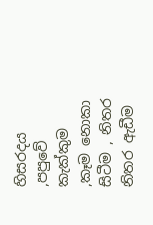හිසරදය ,පපුවේ කැක්කුම ,කෑම නොකා සිටීම , නිතර නිතර ඇඩීම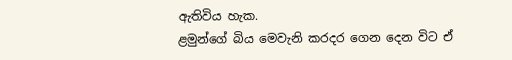ඇතිවිය හැක.
ළමුන්ගේ බිය මෙවැනි කරදර ගෙන දෙන විට ඒ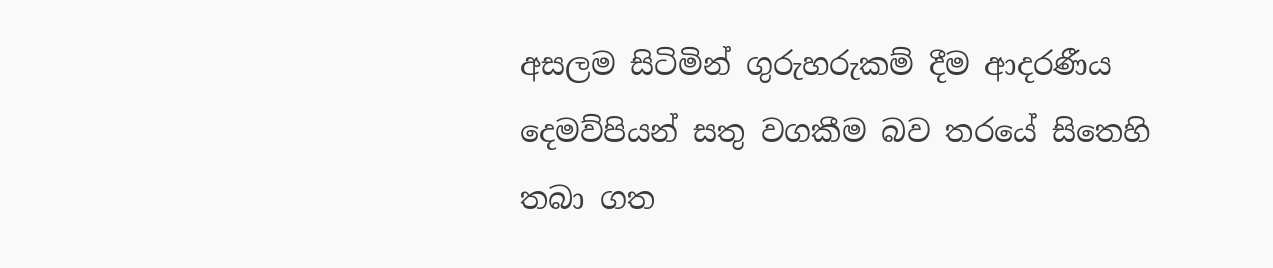අසලම සිටිමින් ගුරුහරුකම් දීම ආදරණීය දෙමව්පියන් සතු වගකීම බව තරයේ සිතෙහි තබා ගත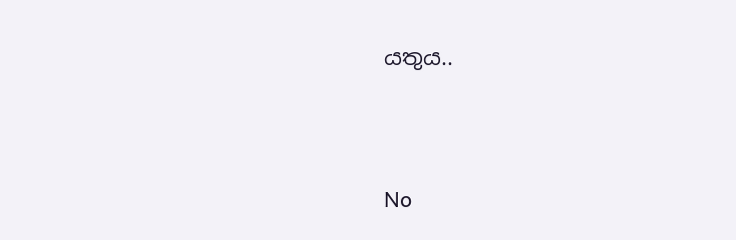යතුය..




No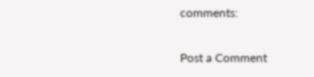comments:

Post a Comment